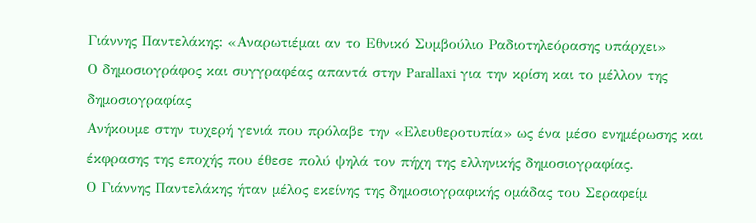Γιάννης Παντελάκης: «Αναρωτιέμαι αν το Εθνικό Συμβούλιο Ραδιοτηλεόρασης υπάρχει»
Ο δημοσιογράφος και συγγραφέας απαντά στην Parallaxi για την κρίση και το μέλλον της δημοσιογραφίας
Ανήκουμε στην τυχερή γενιά που πρόλαβε την «Ελευθεροτυπία» ως ένα μέσο ενημέρωσης και έκφρασης της εποχής που έθεσε πολύ ψηλά τον πήχη της ελληνικής δημοσιογραφίας.
Ο Γιάννης Παντελάκης ήταν μέλος εκείνης της δημοσιογραφικής ομάδας του Σεραφείμ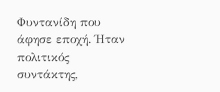Φυντανίδη που άφησε εποχή. Ήταν πολιτικός συντάκτης,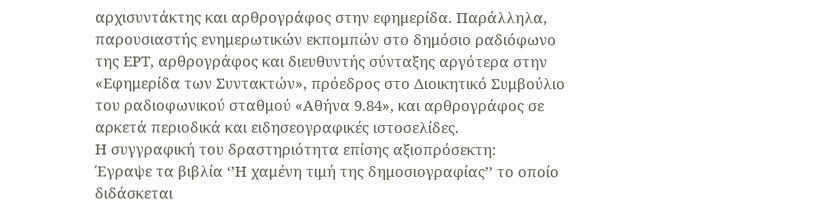αρχισυντάκτης και αρθρογράφος στην εφημερίδα. Παράλληλα, παρουσιαστής ενημερωτικών εκπομπών στο δημόσιο ραδιόφωνο της ΕΡΤ, αρθρογράφος και διευθυντής σύνταξης αργότερα στην «Εφημερίδα των Συντακτών», πρόεδρος στο Διοικητικό Συμβούλιο του ραδιοφωνικού σταθμού «Αθήνα 9.84», και αρθρογράφος σε αρκετά περιοδικά και ειδησεογραφικές ιστοσελίδες.
Η συγγραφική του δραστηριότητα επίσης αξιοπρόσεκτη:
Έγραψε τα βιβλία ‘’Η χαμένη τιμή της δημοσιογραφίας’’ το οποίο διδάσκεται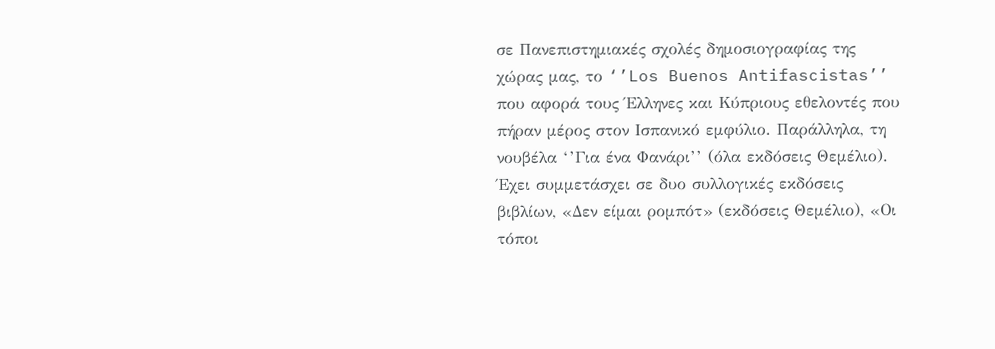σε Πανεπιστημιακές σχολές δημοσιογραφίας της χώρας μας, το ‘’Los Buenos Antifascistas’’ που αφορά τους Έλληνες και Κύπριους εθελοντές που πήραν μέρος στον Ισπανικό εμφύλιο. Παράλληλα, τη νουβέλα ‘’Για ένα Φανάρι’’ (όλα εκδόσεις Θεμέλιο).
Έχει συμμετάσχει σε δυο συλλογικές εκδόσεις βιβλίων, «Δεν είμαι ρομπότ» (εκδόσεις Θεμέλιο), «Οι τόποι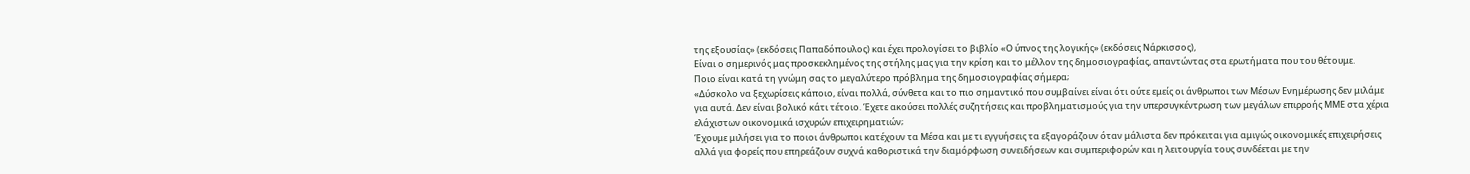της εξουσίας» (εκδόσεις Παπαδόπουλος) και έχει προλογίσει το βιβλίο «Ο ύπνος της λογικής» (εκδόσεις Νάρκισσος),
Είναι ο σημερινός μας προσκεκλημένος της στήλης μας για την κρίση και το μέλλον της δημοσιογραφίας, απαντώντας στα ερωτήματα που του θέτουμε.
Ποιο είναι κατά τη γνώμη σας το μεγαλύτερο πρόβλημα της δημοσιογραφίας σήμερα;
«Δύσκολο να ξεχωρίσεις κάποιο, είναι πολλά, σύνθετα και το πιο σημαντικό που συμβαίνει είναι ότι ούτε εμείς οι άνθρωποι των Μέσων Ενημέρωσης δεν μιλάμε για αυτά. Δεν είναι βολικό κάτι τέτοιο. Έχετε ακούσει πολλές συζητήσεις και προβληματισμούς για την υπερσυγκέντρωση των μεγάλων επιρροής ΜΜΕ στα χέρια ελάχιστων οικονομικά ισχυρών επιχειρηματιών;
Έχουμε μιλήσει για το ποιοι άνθρωποι κατέχουν τα Μέσα και με τι εγγυήσεις τα εξαγοράζουν όταν μάλιστα δεν πρόκειται για αμιγώς οικονομικές επιχειρήσεις αλλά για φορείς που επηρεάζουν συχνά καθοριστικά την διαμόρφωση συνειδήσεων και συμπεριφορών και η λειτουργία τους συνδέεται με την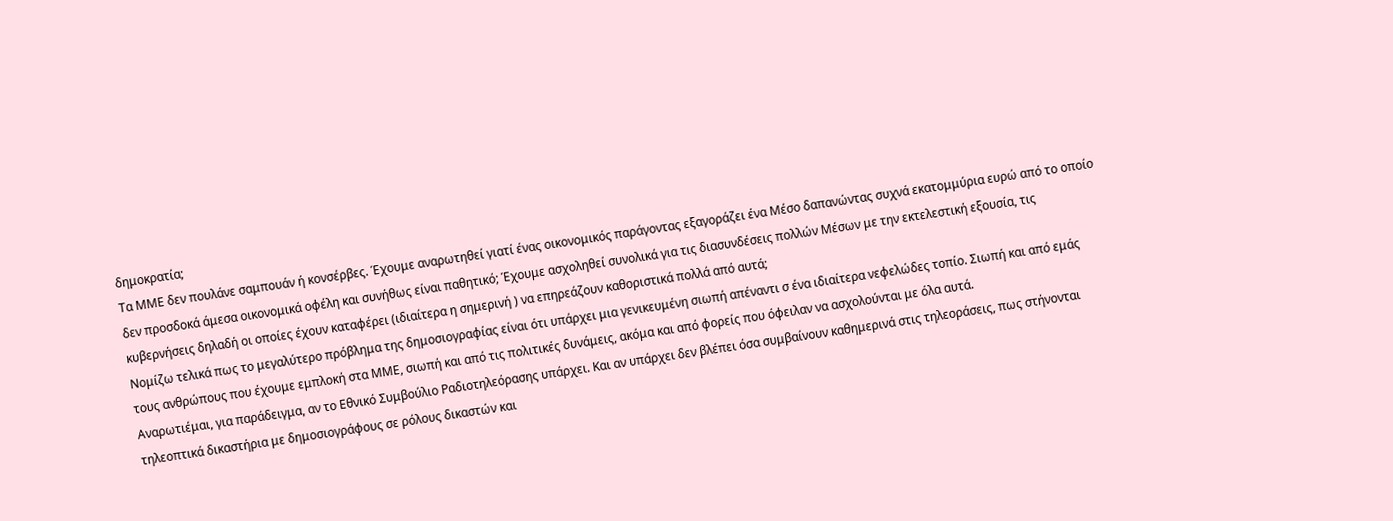δημοκρατία;
Τα ΜΜΕ δεν πουλάνε σαμπουάν ή κονσέρβες. Έχουμε αναρωτηθεί γιατί ένας οικονομικός παράγοντας εξαγοράζει ένα Μέσο δαπανώντας συχνά εκατομμύρια ευρώ από το οποίο δεν προσδοκά άμεσα οικονομικά οφέλη και συνήθως είναι παθητικό; Έχουμε ασχοληθεί συνολικά για τις διασυνδέσεις πολλών Μέσων με την εκτελεστική εξουσία, τις κυβερνήσεις δηλαδή οι οποίες έχουν καταφέρει (ιδιαίτερα η σημερινή ) να επηρεάζουν καθοριστικά πολλά από αυτά;
Νομίζω τελικά πως το μεγαλύτερο πρόβλημα της δημοσιογραφίας είναι ότι υπάρχει μια γενικευμένη σιωπή απέναντι σ ένα ιδιαίτερα νεφελώδες τοπίο. Σιωπή και από εμάς τους ανθρώπους που έχουμε εμπλοκή στα ΜΜΕ, σιωπή και από τις πολιτικές δυνάμεις, ακόμα και από φορείς που όφειλαν να ασχολούνται με όλα αυτά.
Αναρωτιέμαι, για παράδειγμα, αν το Εθνικό Συμβούλιο Ραδιοτηλεόρασης υπάρχει. Και αν υπάρχει δεν βλέπει όσα συμβαίνουν καθημερινά στις τηλεοράσεις, πως στήνονται τηλεοπτικά δικαστήρια με δημοσιογράφους σε ρόλους δικαστών και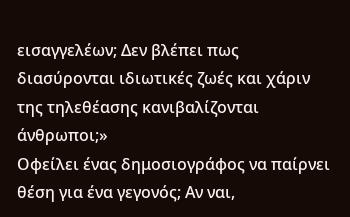εισαγγελέων; Δεν βλέπει πως διασύρονται ιδιωτικές ζωές και χάριν της τηλεθέασης κανιβαλίζονται άνθρωποι;»
Οφείλει ένας δημοσιογράφος να παίρνει θέση για ένα γεγονός; Αν ναι,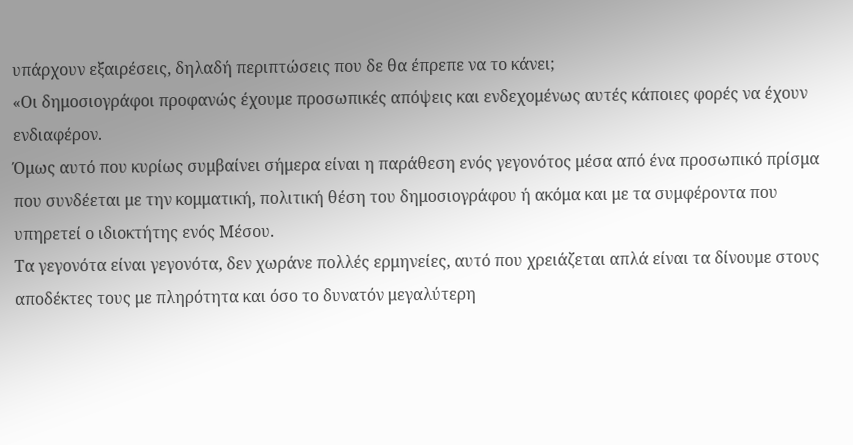υπάρχουν εξαιρέσεις, δηλαδή περιπτώσεις που δε θα έπρεπε να το κάνει;
«Οι δημοσιογράφοι προφανώς έχουμε προσωπικές απόψεις και ενδεχομένως αυτές κάποιες φορές να έχουν ενδιαφέρον.
Όμως αυτό που κυρίως συμβαίνει σήμερα είναι η παράθεση ενός γεγονότος μέσα από ένα προσωπικό πρίσμα που συνδέεται με την κομματική, πολιτική θέση του δημοσιογράφου ή ακόμα και με τα συμφέροντα που υπηρετεί ο ιδιοκτήτης ενός Μέσου.
Τα γεγονότα είναι γεγονότα, δεν χωράνε πολλές ερμηνείες, αυτό που χρειάζεται απλά είναι τα δίνουμε στους αποδέκτες τους με πληρότητα και όσο το δυνατόν μεγαλύτερη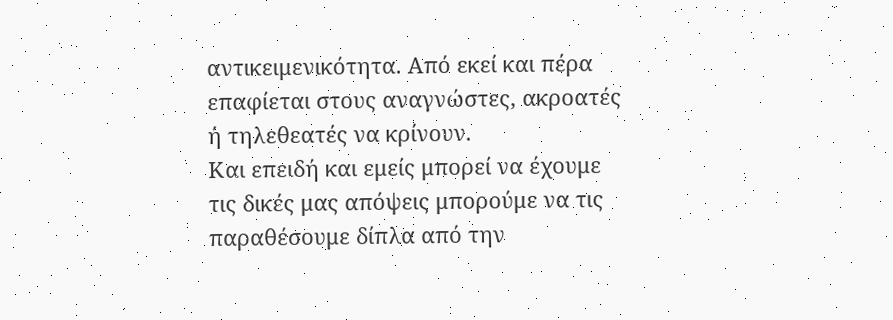αντικειμενικότητα. Από εκεί και πέρα επαφίεται στους αναγνώστες, ακροατές ή τηλεθεατές να κρίνουν.
Και επειδή και εμείς μπορεί να έχουμε τις δικές μας απόψεις μπορούμε να τις παραθέσουμε δίπλα από την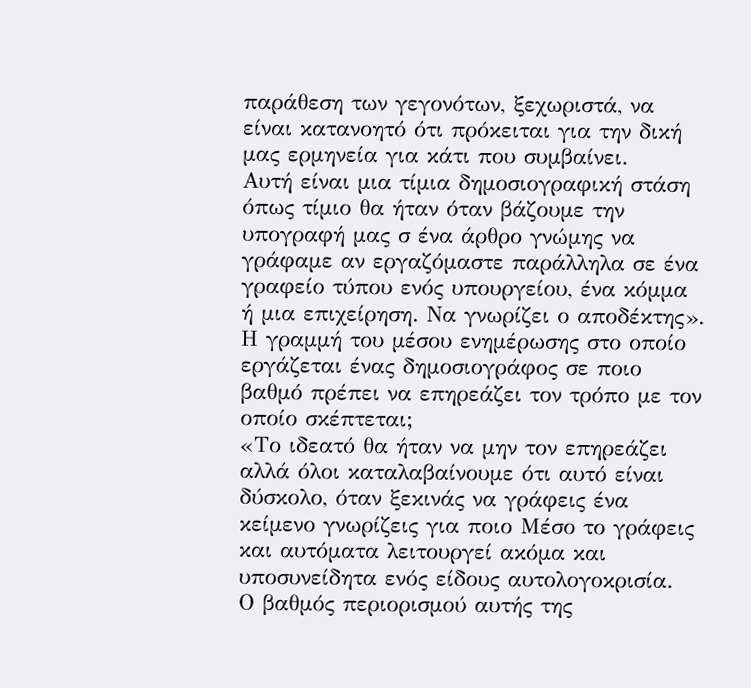παράθεση των γεγονότων, ξεχωριστά, να είναι κατανοητό ότι πρόκειται για την δική μας ερμηνεία για κάτι που συμβαίνει.
Αυτή είναι μια τίμια δημοσιογραφική στάση όπως τίμιο θα ήταν όταν βάζουμε την υπογραφή μας σ ένα άρθρο γνώμης να γράφαμε αν εργαζόμαστε παράλληλα σε ένα γραφείο τύπου ενός υπουργείου, ένα κόμμα ή μια επιχείρηση. Να γνωρίζει ο αποδέκτης».
Η γραμμή του μέσου ενημέρωσης στο οποίο εργάζεται ένας δημοσιογράφος σε ποιο βαθμό πρέπει να επηρεάζει τον τρόπο με τον οποίο σκέπτεται;
«Το ιδεατό θα ήταν να μην τον επηρεάζει αλλά όλοι καταλαβαίνουμε ότι αυτό είναι δύσκολο, όταν ξεκινάς να γράφεις ένα κείμενο γνωρίζεις για ποιο Μέσο το γράφεις και αυτόματα λειτουργεί ακόμα και υποσυνείδητα ενός είδους αυτολογοκρισία.
Ο βαθμός περιορισμού αυτής της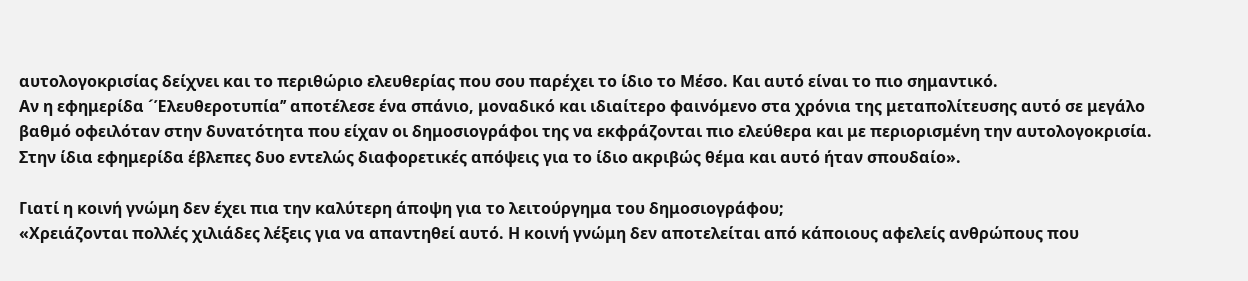αυτολογοκρισίας δείχνει και το περιθώριο ελευθερίας που σου παρέχει το ίδιο το Μέσο. Και αυτό είναι το πιο σημαντικό.
Αν η εφημερίδα ´Έλευθεροτυπία’’ αποτέλεσε ένα σπάνιο, μοναδικό και ιδιαίτερο φαινόμενο στα χρόνια της μεταπολίτευσης αυτό σε μεγάλο βαθμό οφειλόταν στην δυνατότητα που είχαν οι δημοσιογράφοι της να εκφράζονται πιο ελεύθερα και με περιορισμένη την αυτολογοκρισία.
Στην ίδια εφημερίδα έβλεπες δυο εντελώς διαφορετικές απόψεις για το ίδιο ακριβώς θέμα και αυτό ήταν σπουδαίο».

Γιατί η κοινή γνώμη δεν έχει πια την καλύτερη άποψη για το λειτούργημα του δημοσιογράφου;
«Χρειάζονται πολλές χιλιάδες λέξεις για να απαντηθεί αυτό. Η κοινή γνώμη δεν αποτελείται από κάποιους αφελείς ανθρώπους που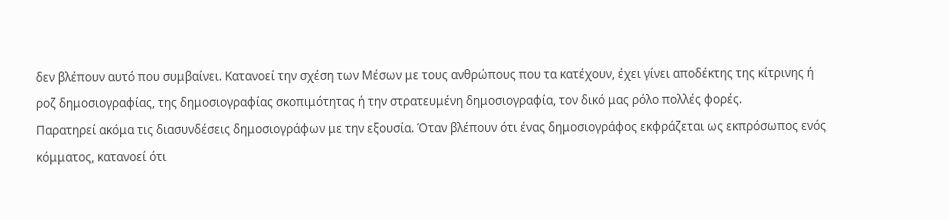δεν βλέπουν αυτό που συμβαίνει. Κατανοεί την σχέση των Μέσων με τους ανθρώπους που τα κατέχουν, έχει γίνει αποδέκτης της κίτρινης ή ροζ δημοσιογραφίας, της δημοσιογραφίας σκοπιμότητας ή την στρατευμένη δημοσιογραφία, τον δικό μας ρόλο πολλές φορές.
Παρατηρεί ακόμα τις διασυνδέσεις δημοσιογράφων με την εξουσία. Όταν βλέπουν ότι ένας δημοσιογράφος εκφράζεται ως εκπρόσωπος ενός κόμματος, κατανοεί ότι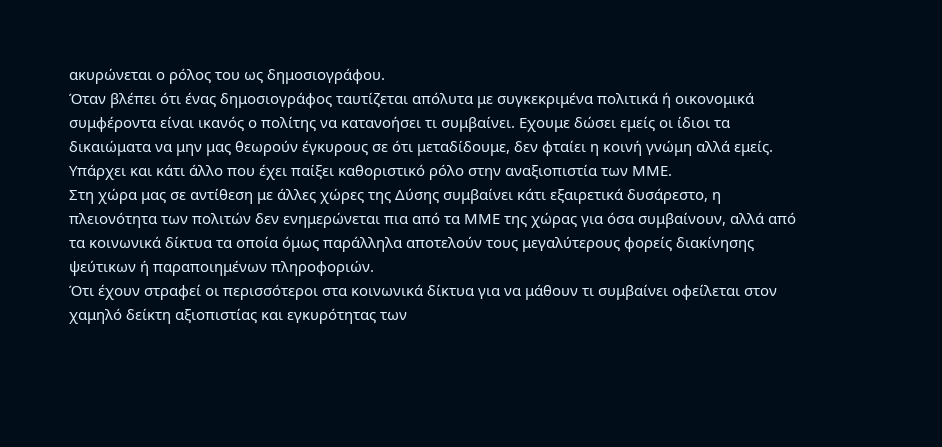ακυρώνεται ο ρόλος του ως δημοσιογράφου.
Όταν βλέπει ότι ένας δημοσιογράφος ταυτίζεται απόλυτα με συγκεκριμένα πολιτικά ή οικονομικά συμφέροντα είναι ικανός ο πολίτης να κατανοήσει τι συμβαίνει. Εχουμε δώσει εμείς οι ίδιοι τα δικαιώματα να μην μας θεωρούν έγκυρους σε ότι μεταδίδουμε, δεν φταίει η κοινή γνώμη αλλά εμείς.
Υπάρχει και κάτι άλλο που έχει παίξει καθοριστικό ρόλο στην αναξιοπιστία των ΜΜΕ.
Στη χώρα μας σε αντίθεση με άλλες χώρες της Δύσης συμβαίνει κάτι εξαιρετικά δυσάρεστο, η πλειονότητα των πολιτών δεν ενημερώνεται πια από τα ΜΜΕ της χώρας για όσα συμβαίνουν, αλλά από τα κοινωνικά δίκτυα τα οποία όμως παράλληλα αποτελούν τους μεγαλύτερους φορείς διακίνησης ψεύτικων ή παραποιημένων πληροφοριών.
Ότι έχουν στραφεί οι περισσότεροι στα κοινωνικά δίκτυα για να μάθουν τι συμβαίνει οφείλεται στον χαμηλό δείκτη αξιοπιστίας και εγκυρότητας των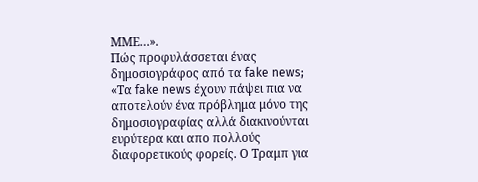ΜΜΕ…».
Πώς προφυλάσσεται ένας δημοσιογράφος από τα fake news;
«Τα fake news έχουν πάψει πια να αποτελούν ένα πρόβλημα μόνο της δημοσιογραφίας αλλά διακινούνται ευρύτερα και απο πολλούς διαφορετικούς φορείς. Ο Τραμπ για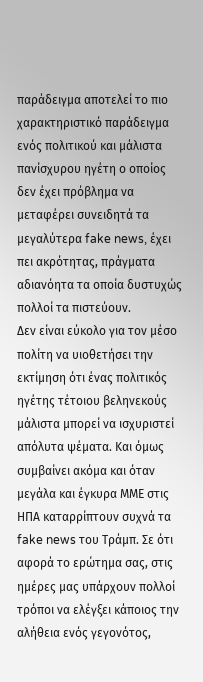παράδειγμα αποτελεί το πιο χαρακτηριστικό παράδειγμα ενός πολιτικού και μάλιστα πανίσχυρου ηγέτη ο οποίος δεν έχει πρόβλημα να μεταφέρει συνειδητά τα μεγαλύτερα fake news, έχει πει ακρότητας, πράγματα αδιανόητα τα οποία δυστυχώς πολλοί τα πιστεύουν.
Δεν είναι εύκολο για τον μέσο πολίτη να υιοθετήσει την εκτίμηση ότι ένας πολιτικός ηγέτης τέτοιου βεληνεκούς μάλιστα μπορεί να ισχυριστεί απόλυτα ψέματα. Και όμως συμβαίνει ακόμα και όταν μεγάλα και έγκυρα ΜΜΕ στις ΗΠΑ καταρρίπτουν συχνά τα fake news του Τράμπ. Σε ότι αφορά το ερώτημα σας, στις ημέρες μας υπάρχουν πολλοί τρόποι να ελέγξει κάποιος την αλήθεια ενός γεγονότος,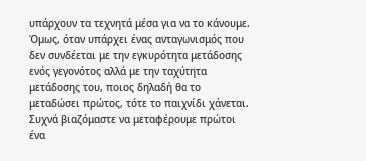υπάρχουν τα τεχνητά μέσα για να το κάνουμε.
Όμως, όταν υπάρχει ένας ανταγωνισμός που δεν συνδέεται με την εγκυρότητα μετάδοσης ενός γεγονότος αλλά με την ταχύτητα μετάδοσης του, ποιος δηλαδή θα το μεταδώσει πρώτος, τότε το παιχνίδι χάνεται.
Συχνά βιαζόμαστε να μεταφέρουμε πρώτοι ένα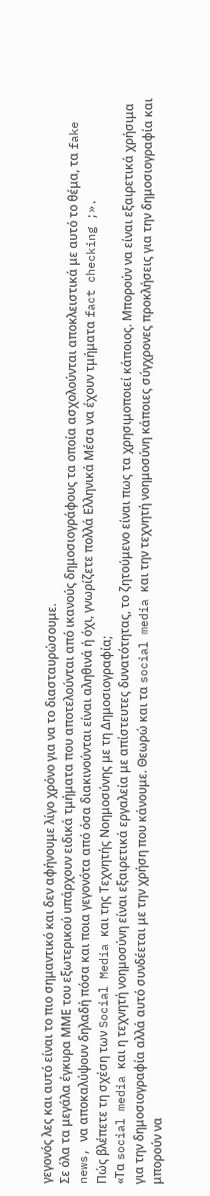γεγονός λες και αυτό είναι το πιο σημαντικό και δεν αφήνουμε λίγο χρόνο για να το διασταυρώσουμε.
Σε όλα τα μεγάλα έγκυρα ΜΜΕ του εξωτερικού υπάρχουν ειδικά τμήματα που αποτελούνται από ικανούς δημοσιογράφους τα οποία ασχολούνται αποκλειστικά με αυτό το θέμα, τα fake news, να αποκαλύψουν δηλαδή πόσα και ποια γεγονότα από όσα διακινούνται είναι αληθινά ή όχι, γνωρίζετε πολλά Ελληνικά Μέσα να έχουν τμήματα fact checking ;».
Πώς βλέπετε τη σχέση των Social Media και της Τεχνητής Νοημοσύνης με τη Δημοσιογραφία;
«Τα social media και η τεχνητή νοημοσύνη είναι εξαιρετικά εργαλεία με απίστευτες δυνατότητας, το ζητούμενο είναι πως τα χρησιμοποιεί κάποιος. Μπορούν να είναι εξαιρετικά χρήσιμα για την δημοσιογραφία αλλά αυτό συνδέεται με την χρήση που κάνουμε. Θεωρώ και τα social media και την τεχνητή νοημοσύνη κάποιες σύγχρονες προκλήσεις για την δημοσιογραφία και μπορούν να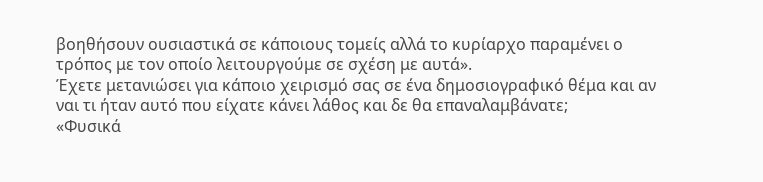βοηθήσουν ουσιαστικά σε κάποιους τομείς αλλά το κυρίαρχο παραμένει ο τρόπος με τον οποίο λειτουργούμε σε σχέση με αυτά».
Έχετε μετανιώσει για κάποιο χειρισμό σας σε ένα δημοσιογραφικό θέμα και αν ναι τι ήταν αυτό που είχατε κάνει λάθος και δε θα επαναλαμβάνατε;
«Φυσικά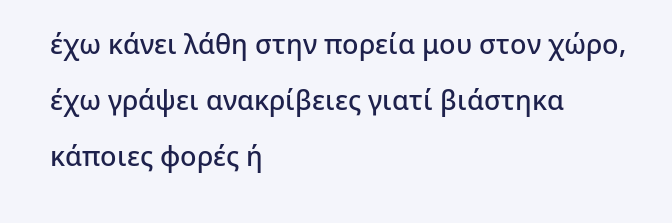έχω κάνει λάθη στην πορεία μου στον χώρο, έχω γράψει ανακρίβειες γιατί βιάστηκα κάποιες φορές ή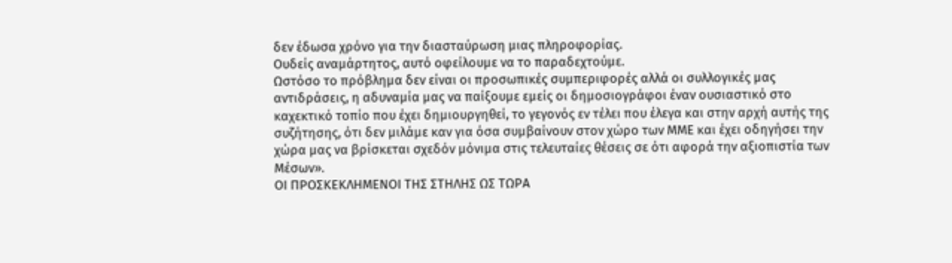δεν έδωσα χρόνο για την διασταύρωση μιας πληροφορίας.
Ουδείς αναμάρτητος, αυτό οφείλουμε να το παραδεχτούμε.
Ωστόσο το πρόβλημα δεν είναι οι προσωπικές συμπεριφορές αλλά οι συλλογικές μας αντιδράσεις, η αδυναμία μας να παίξουμε εμείς οι δημοσιογράφοι έναν ουσιαστικό στο καχεκτικό τοπίο που έχει δημιουργηθεί, το γεγονός εν τέλει που έλεγα και στην αρχή αυτής της συζήτησης, ότι δεν μιλάμε καν για όσα συμβαίνουν στον χώρο των ΜΜΕ και έχει οδηγήσει την χώρα μας να βρίσκεται σχεδόν μόνιμα στις τελευταίες θέσεις σε ότι αφορά την αξιοπιστία των Μέσων».
ΟΙ ΠΡΟΣΚΕΚΛΗΜΕΝΟΙ ΤΗΣ ΣΤΗΛΗΣ ΩΣ ΤΩΡΑ